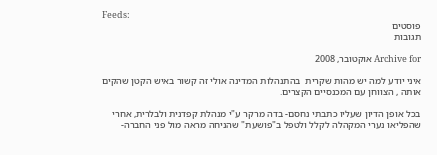Feeds:
פוסטים
תגובות

Archive for אוקטובר, 2008

איני יודע למה יש מהות שקרית  בהתנהלות המדינה אולי זה קשור באיש הקטן שהקים אותה , הצווחן עם המכנסיים הקצרים.

בכל אופן הדיון שעליו כתבתי נחסם- בדה מרקר ע"י מנהלת קפדנית ולבלרית, אחרי שהפליאו נערי המקהלה לקלל ולטפל ב"פושעת" שהניחה מראה מול פני החברה-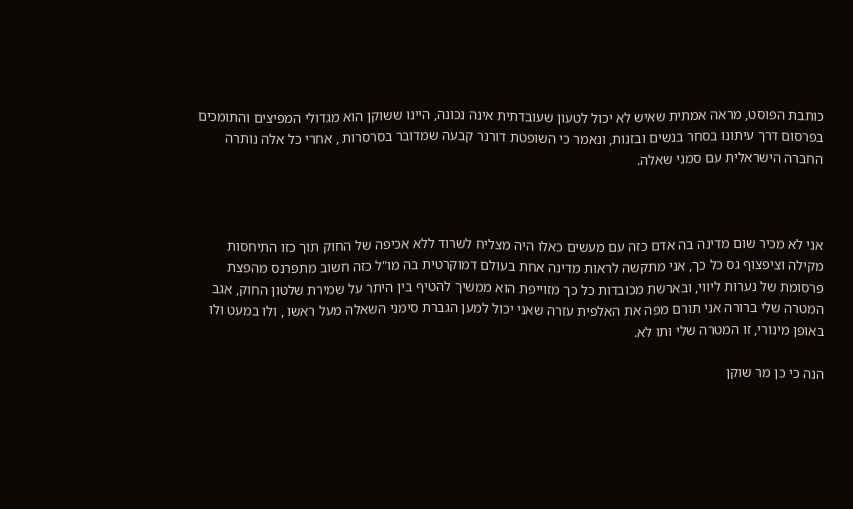כותבת הפוסט, מראה אמתית שאיש לא יכול לטעון שעובדתית אינה נכונה, היינו ששוקן הוא מגדולי המפיצים והתומכים בפרסום דרך עיתונו בסחר בנשים ובזנות, ונאמר כי השופטת דורנר קבעה שמדובר בסרסרות , אחרי כל אלה נותרה החברה הישראלית עם סמני שאלה.



אני לא מכיר שום מדינה בה אדם כזה עם מעשים כאלו היה מצליח לשרוד ללא אכיפה של החוק תוך כזו התיחסות מקילה וציפצוף גס כל כך, אני מתקשה לראות מדינה אחת בעולם דמוקרטית בה מו"ל כזה חשוב מתפרנס מהפצת פרסומת של נערות ליווי, ובארשת מכובדות כל כך מזוייפת הוא ממשיך להטיף בין היתר על שמירת שלטון החוק, אגב המטרה שלי ברורה אני תורם מפה את האלפית עזרה שאני יכול למען הגברת סימני השאלה מעל ראשו , ולו במעט ולו באופן מינורי, זו המטרה שלי ותו לא.

הנה כי כן מר שוקן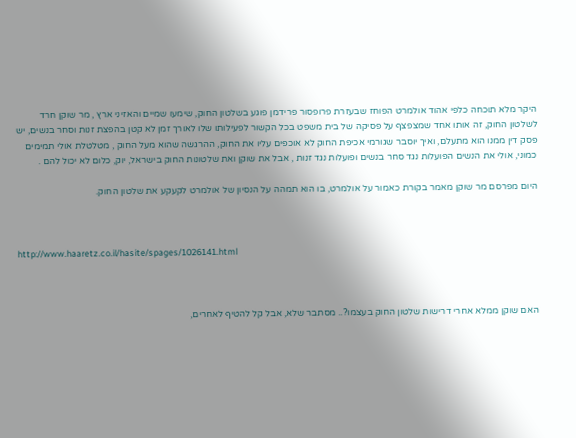היקר מלא תוכחה כלפי אהוד אולמרט הפוחז שבעזרת פרופסור פרידמן פוגע בשלטון החוק, שימעו שמיים והאזיני ארץ , מר שוקן חרד לשלטון החוק, זה אותו אחד שמצפצף על פסיקה של בית משפט בכל הקשור לפעילותו שלו לאורך זמן לא קטן בהפצת זנות וסחר בנשים, יש פסק דין ממנו הוא מתעלם, ואיך יוסבר שגורמי אכיפת החוק לא אוכפים עליו את החוק, ההרגשה שהוא מעל החוק , מטלטלת אולי תמימים כמוני, אולי את הנשים הפועלות נגד סחר בנשים ופועלות נגד זנות , אבל את שוקן ואת שלטונות החוק בישראל, יוק, כלום לא יכול להם .

היום מפרסם מר שוקן מאמר בקורת כאמור על אולמרט, בו הוא תמהה על הנסיון של אולמרט לקעקע את שלטון החוק.



http://www.haaretz.co.il/hasite/spages/1026141.html



האם שוקן ממלא אחרי דרישות שלטון החוק בעצמו?.. מסתבר שלא, אבל קל להטיף לאחרים,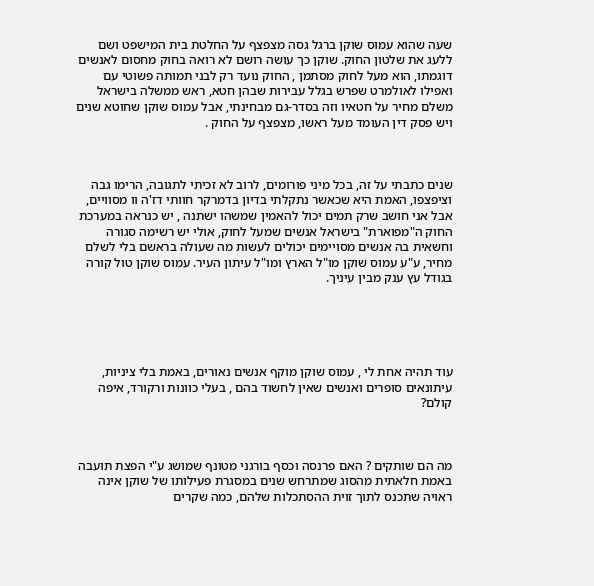שעה שהוא עמוס שוקן ברגל גסה מצפצף על החלטת בית המישפט ושם ללעג את שלטון החוק. שוקן כך עושה רושם לא רואה בחוק מחסום לאנשים דוגמתו, הוא מעל לחוק מסתמן , החוק נועד רק לבני תמותה פשוטי עם ואפילו לאולמרט שפרש בגלל עבירות שבהן חטא, ראש ממשלה בישראל משלם מחיר על חטאיו וזה בסדר-גם מבחינתי, אבל עמוס שוקן שחוטא שנים ויש פסק דין העומד מעל ראשו, מצפצף על החוק .



שנים כתבתי על זה, בכל מיני פורומים, לרוב לא זכיתי לתגובה, הרימו גבה וציפצפו, האמת היא שכאשר נתקלתי בדיון בדמרקר חוותי דז'ה וו מסוויים, אבל אני חושב שרק תמים יכול להאמין שמשהו ישתנה , יש כנראה במערכת החוק ה"מפוארת" בישראל אנשים שמעל לחוק, אולי יש רשימה סגורה וחשאית בה אנשים מסויימים יכולים לעשות מה שעולה בראשם בלי לשלם מחיר, ע"ע עמוס שוקן מו"ל הארץ ומו"ל עיתון העיר. עמוס שוקן טול קורה בגודל עץ ענק מבין עיניך.





עוד תהיה אחת לי , עמוס שוקן מוקף אנשים נאורים, באמת בלי ציניות, עיתונאים סופרים ואנשים שאין לחשוד בהם , בעלי כוונות ורקורד, איפה קולם?



מה הם שותקים ? האם פרנסה וכסף בורגני מטונף שמושג ע"י הפצת תועבה באמת חלאתית מהסוג שמתרחש שנים במסגרת פעילותו של שוקן אינה ראויה שתכנס לתוך זוית ההסתכלות שלהם, כמה שקרים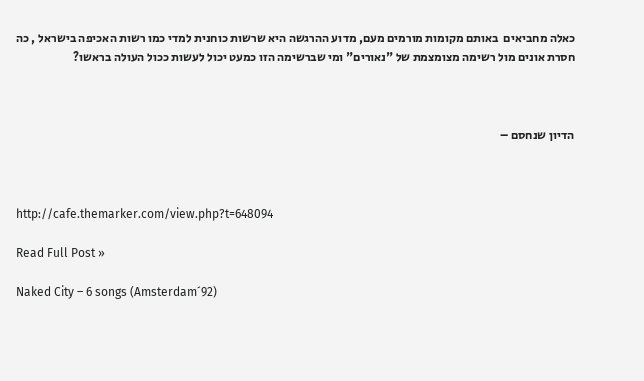כאלה מחביאים  באותם מקומות מורמים מעם, מדוע ההרגשה היא שרשות כוחנית למדי כמו רשות האכיפה בישראל , כה חסרת אונים מול רשימה מצומצמת של "נאורים" ומי שברשימה הזו כמעט יכול לעשות ככול העולה בראשו?



הדיון שנחסם –



http://cafe.themarker.com/view.php?t=648094

Read Full Post »

Naked City – 6 songs (Amsterdam´92)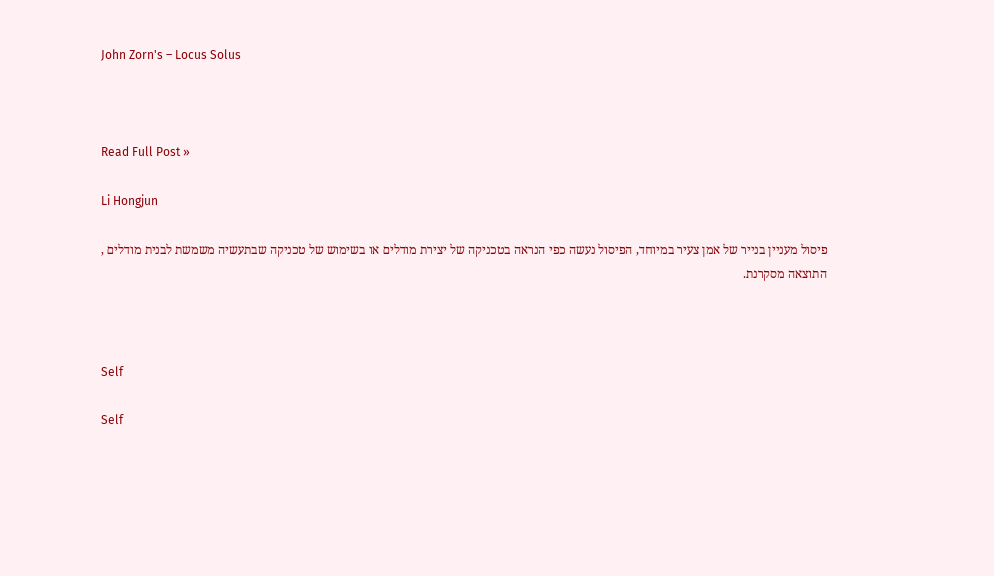John Zorn's – Locus Solus



Read Full Post »

Li Hongjun

פיסול מעניין בנייר של אמן צעיר במיוחד, הפיסול נעשה כפי הנראה בטכניקה של יצירת מודלים או בשימוש של טכניקה שבתעשיה משמשת לבנית מודלים , התוצאה מסקרנת.



Self

Self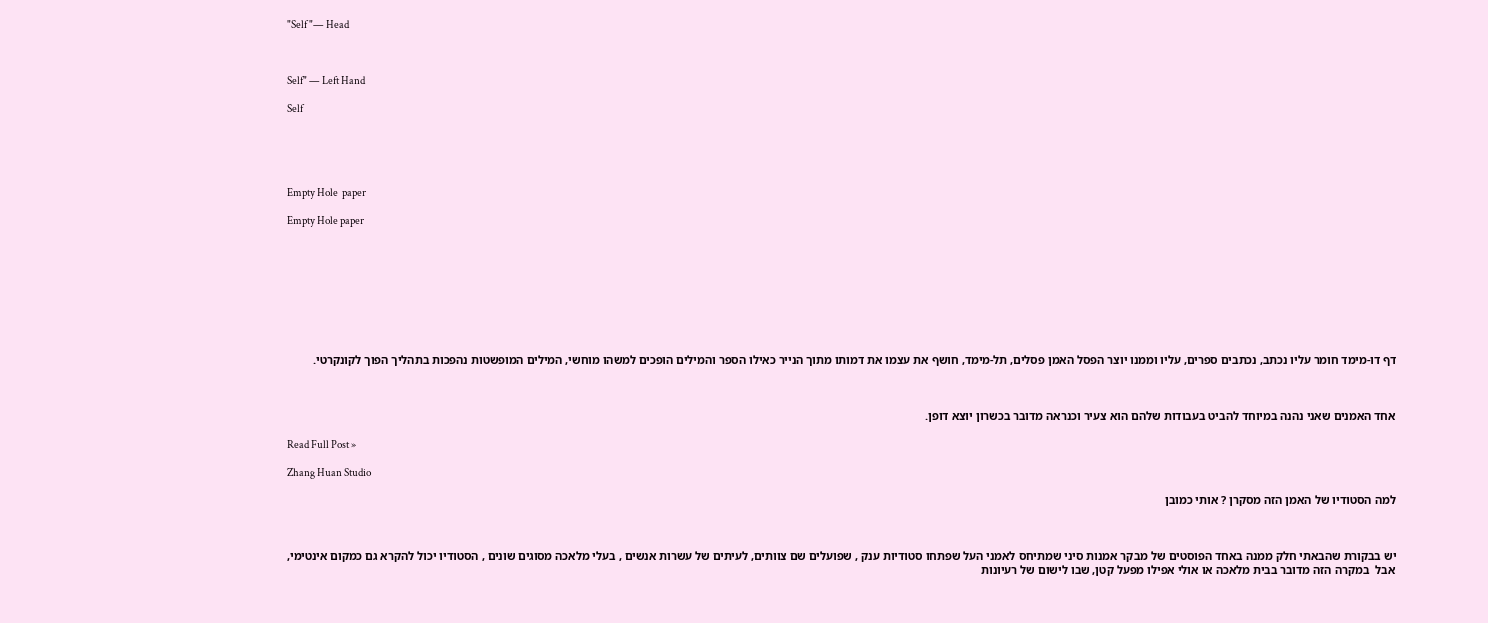"Self "— Head



Self" — Left Hand

Self





Empty Hole  paper

Empty Hole paper









דף דו-מימד חומר עליו נכתב, נכתבים ספרים, עליו וממנו יוצר הפסל האמן פסלים, תל-מימד, חושף את עצמו את דמותו מתוך הנייר כאילו הספר והמילים הופכים למשהו מוחשי, המילים המופשטות נהפכות בתהליך הפוך לקונקרטי.



אחד האמנים שאני נהנה במיוחד להביט בעבודות שלהם הוא צעיר וכנראה מדובר בכשרון יוצא דופן.

Read Full Post »

Zhang Huan Studio

למה הסטודיו של האמן הזה מסקרן ? אותי כמובן



יש בבקורת שהבאתי חלק ממנה באחד הפוסטים של מבקר אמנות סיני שמתיחס לאמני העל שפתחו סטודיות ענק , שפועלים שם צוותים, לעיתים של עשרות אנשים , בעלי מלאכה מסוגים שונים , הסטודיו יכול להקרא גם כמקום אינטימי, אבל  במקרה הזה מדובר בבית מלאכה או אולי אפילו מפעל קטן, שבו לישום של רעיונות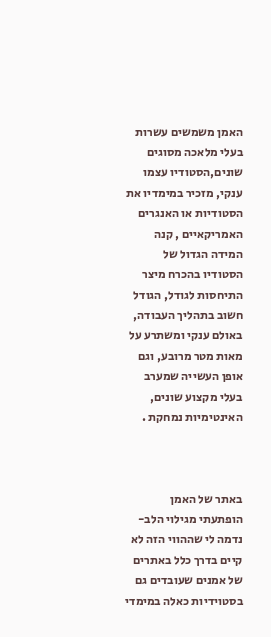האמן משמשים עשרות בעלי מלאכה מסוגים שונים,הסטודיו עצמו ענקי, מזכיר במימדיו את הסטודיות או האנגרים האמריקאיים , קנה המידה הגדול של הסטודיו בהכרח מיצר התיחסות לגודל, הגודל חשוב בתהליך העבודה, באולם ענקי ומשתרע על מאות מטר מרובע, וגם אופן העשייה שמערב בעלי מקצוע שונים, האינטימיות נמחקת .



באתר של האמן הופתעתי מגילוי הלב- נדמה לי שההווי הזה לא קיים בדרך כלל באתרים של אמנים שעובדים גם בסטוידיות כאלה במימדי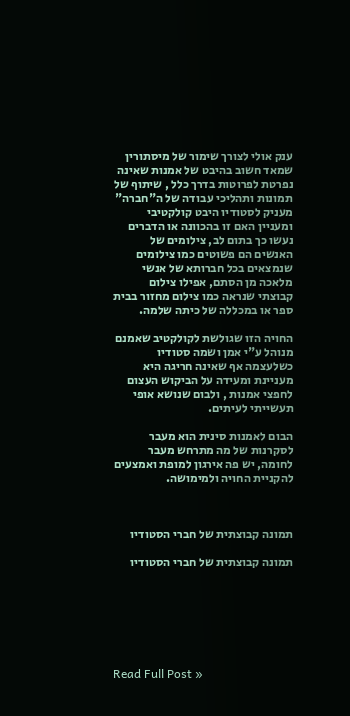ענק אולי לצורך שימור של מיסתורין שמאד חשוב בהיבט של אמנות שאינה נפרטת לפרוטות בדרך כלל , שיתוף של תמונות ותהליכי עבודה של ה"חברה" מעניק לסטודיו היבט קולקטיבי ומעניין האם זו בהכוונה או הדברים נעשו כך בתום לב, צילומים של האנשים הם פשוטים כמו צילומים שנמצאים בכל חברותא של אנשי מלאכה מן הסתם, אפילו צילום קבוצתי שנראה כמו צילום מחזור בבית ספר או במכללה של כיתה שלמה.

החויה הזו שגולשת לקולקטיב שאמנם מנוהל ע"י אמן ושמה סטודיו כשלעצמה אף שאינה חריגה היא מעניינת ומעידה על הביקוש העצום לחפצי אמנות , ולבום שנושא אופי תעשייתי לעיתים.

הבום לאמנות סינית הוא מעבר לסקרנות של מה מתרחש מעבר לחומה, יש פה אירגון למופת ואמצעים להקניית החויה ולמימושה.



תמונה קבוצתית של חברי הסטודיו

תמונה קבוצתית של חברי הסטודיו







Read Full Post »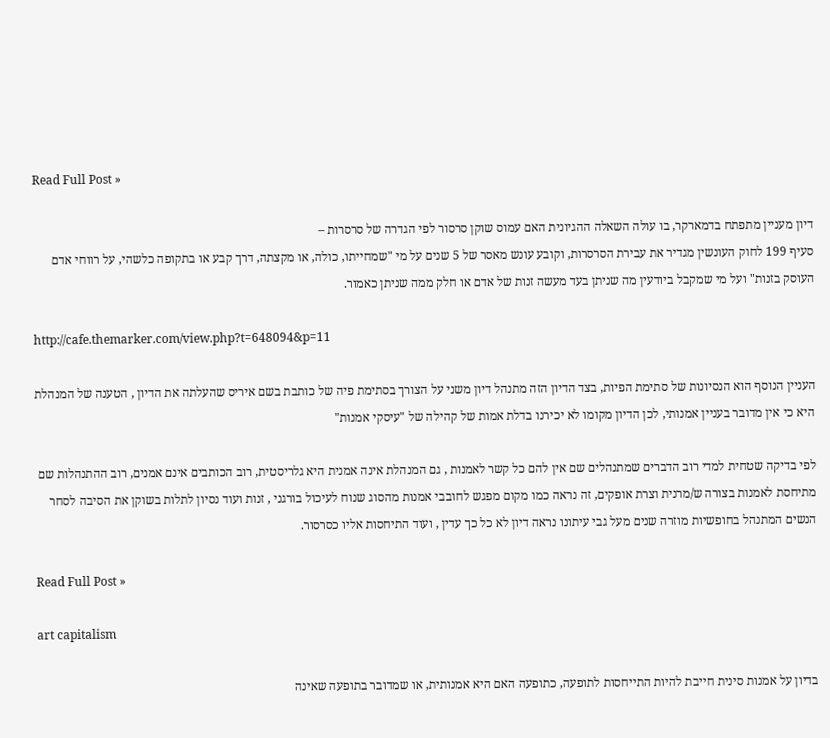Read Full Post »

דיון מעניין מתפתח בדמארקר, בו עולה השאלה ההגיונית האם עמוס שוקן סרסור לפי הגדרה של סרסרות –
סעיף 199 לחוק העונשין מגדיר את עבירת הסרסרות, וקובע עונש מאסר של 5 שנים על מי "שמחייתו, כולה, או מקצתה, דרך קבע או בתקופה כלשהי, על רווחי אדם העוסק בזנות" ועל מי שמקבל ביודעין מה שניתן בעד מעשה זנות של אדם או חלק ממה שניתן כאמור.

http://cafe.themarker.com/view.php?t=648094&p=11

העניין הנוסף הוא הנסיונות של סתימת הפיות, בצד הדיון הזה מתנהל דיון משני על הצורך בסתימת פיה של כותבת בשם איריס שהעלתה את הדיון , הטענה של המנהלת היא כי אין מדובר בעניין אמנותי, לכן הדיון מקומו לא יכירנו בדלת אמות של קהילה של "עיסקי אמנות"

לפי בדיקה שטחית למדי רוב הדברים שמתנהלים שם אין להם כל קשר לאמנות , גם המנהלת אינה אמנית היא גלריסטית, רוב הכותבים אינם אמנים, רוב ההתנהלות שם מתיחסת לאמנות בצורה ש/מרנית וצרת אופקים, זה נראה כמו מקום מפגש לחובבי אמנות מהסוג שנוח לעיכול בורגני , זנות ועוד נסיון לתלות בשוקן את הסיבה לסחר הנשים המתנהל בחופשיות מוזרה שנים מעל גבי עיתונו נראה דיון לא כל כך עדין , ועוד התיחסות אליו כסרסור.

Read Full Post »

art capitalism

בדיון על אמנות סינית חייבת להיות התייחסות לתופעה, כתופעה האם היא אמנותית, או שמדובר בתופעה שאינה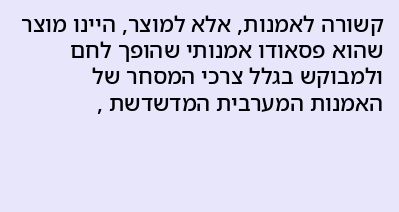קשורה לאמנות, אלא למוצר, היינו מוצר שהוא פסאודו אמנותי שהופך לחם ולמבוקש בגלל צרכי המסחר של האמנות המערבית המדשדשת ,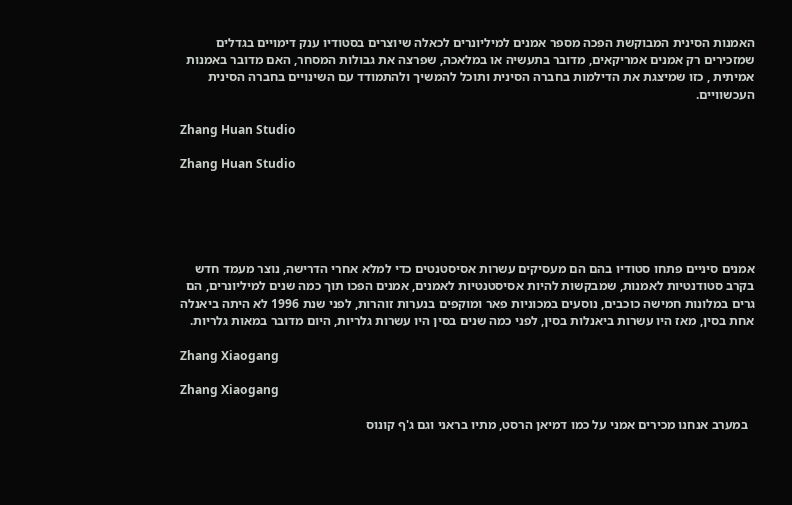האמנות הסינית המבוקשת הפכה מספר אמנים למיליונרים לכאלה שיוצרים בסטודיו ענק דימויים בגדלים  שמזכירים רק אמנים אמריקאים, מדובר בתעשיה או במלאכה, שפרצה את גבולות המסחר, האם מדובר באמנות אמיתית , כזו שמיצגת את הדילמות בחברה הסינית ותוכל להמשיך ולהתמודד עם השינויים בחברה הסינית העכשוויים.

Zhang Huan Studio

Zhang Huan Studio





אמנים סיניים פתחו סטודיו בהם הם מעסיקים עשרות אסיסטנטים כדי למלא אחרי הדרישה, נוצר מעמד חדש בקרב סטודנטיות לאמנות, שמבקשות להיות אסיסטנטיות לאמנים, אמנים הפכו תוך כמה שנים למיליונרים, הם גרים במלונות חמישה כוכבים, נוסעים במכוניות פאר ומוקפים בנערות זוהרות, לפני שנת 1996 לא היתה ביאנלה אחת בסין, מאז היו עשרות ביאנלות בסין, לפני כמה שנים בסין היו עשרות גלריות, היום מדובר במאות גלריות.

Zhang Xiaogang

Zhang Xiaogang

  במערב אנחנו מכירים אמני על כמו דמיאן הרסט, מתיו בראני וגם ג'ף קונוס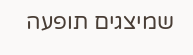שמיצגים תופעה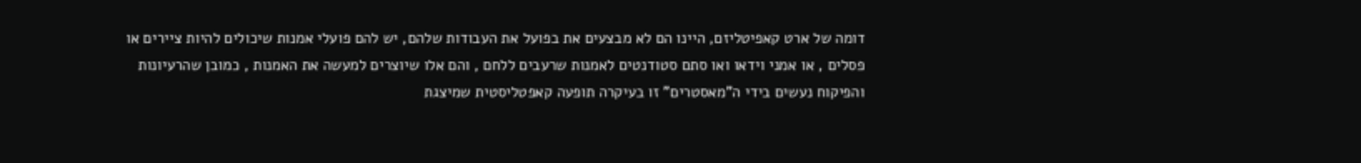דומה של ארט קאפיטליזם, היינו הם לא מבצעים את בפועל את העבודות שלהם, יש להם פועלי אמנות שיכולים להיות ציירים או פסלים , או אמני וידאו ואו סתם סטודנטים לאמנות שרעבים ללחם , והם אלו שיוצרים למעשה את האמנות , כמובן שהרעיונות והפיקוח נעשים בידי ה"מאסטרים" זו בעיקרה תופעה קאפטליסטית שמיצגת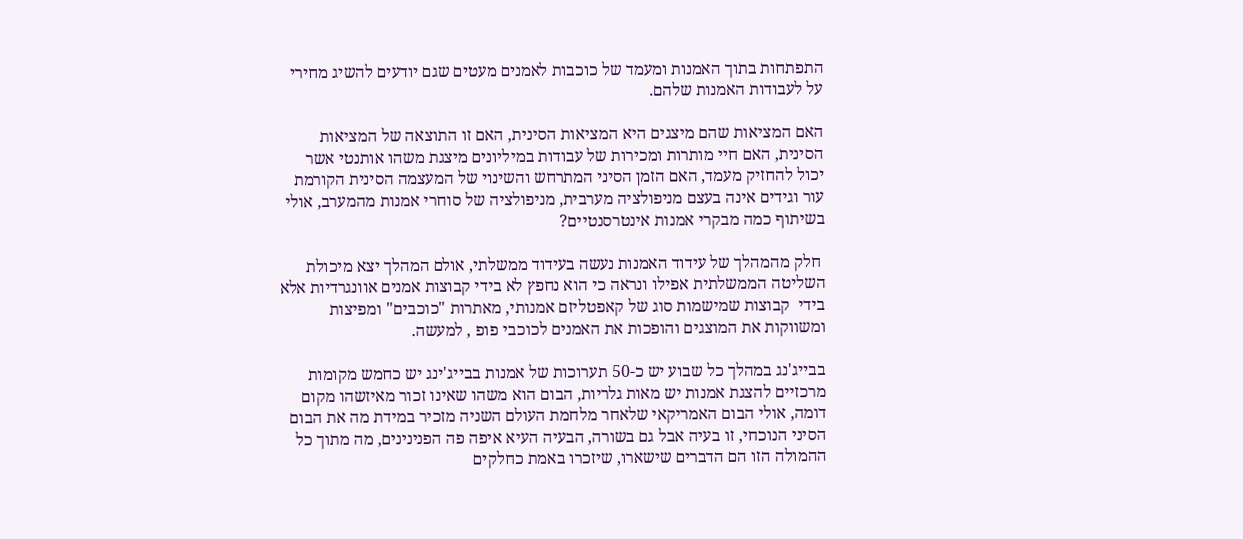התפתחות בתוך האמנות ומעמד של כוכבות לאמנים מעטים שגם יודעים להשיג מחירי על לעבודות האמנות שלהם.

האם המציאות שהם מיצגים היא המציאות הסינית, האם זו התוצאה של המציאות הסינית, האם חיי מותרות ומכירות של עבודות במיליונים מיצגת משהו אותנטי אשר יכול להחזיק מעמד, האם הזמן הסיני המתרחש והשינוי של המעצמה הסינית הקורמת עור וגידים אינה בעצם מניפולציה מערבית, מניפולציה של סוחרי אמנות מהמערב, אולי בשיתוף כמה מבקרי אמנות אינטרסנטיים?

 חלק מהמהלך של עידוד האמנות נעשה בעידוד ממשלתי, אולם המהלך יצא מיכולת השליטה הממשלתית אפילו ונראה כי הוא נחפץ לא בידי קבוצות אמנים אוונגרדיות אלא בידי  קבוצות שמישמות סוג של קאפטליזם אמנותי, מאתרות "כוכבים" ומפיצות ומשווקות את המוצגים והופכות את האמנים לכוכבי פופ , למעשה.

בבייג'נג במהלך כל שבוע יש כ-50 תערוכות של אמנות בבייג'ינג יש כחמש מקומות מרכזיים להצגת אמנות יש מאות גלריות, הבום הוא משהו שאינו זכור מאיזשהו מקום דומה, אולי הבום האמריקאי שלאחר מלחמת העולם השניה מזכיר במידת מה את הבום הסיני הנוכחי, זו בעיה אבל גם בשורה, הבעיה העיא איפה פה הפנינינים, מה מתוך כל ההמולה הזו הם הדברים שישארו, שיזכרו באמת כחלקים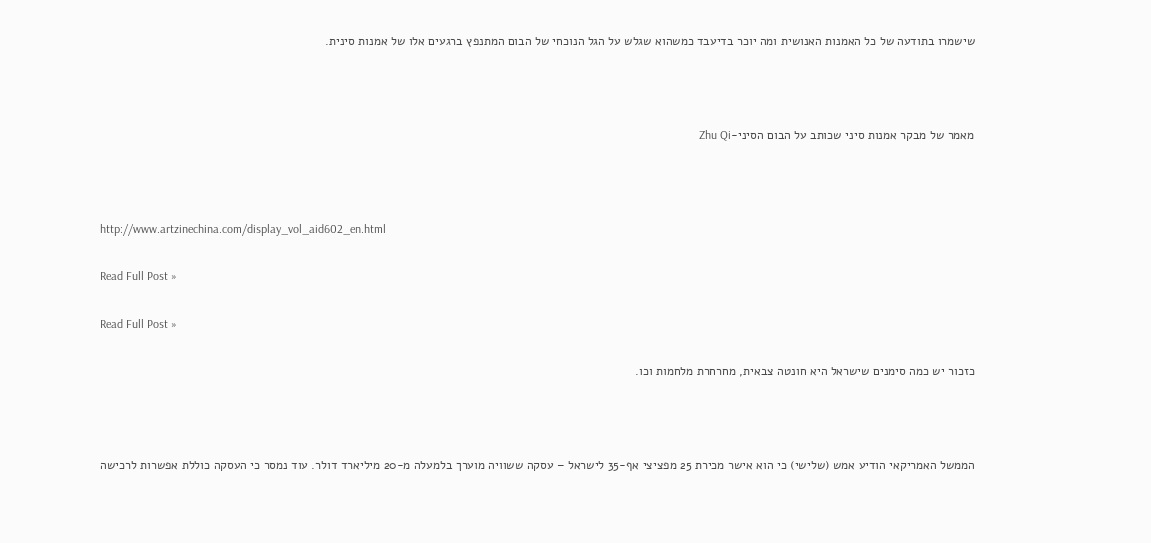שישמרו בתודעה של כל האמנות האנושית ומה יוכר בדיעבד כמשהוא שגלש על הגל הנוכחי של הבום המתנפץ ברגעים אלו של אמנות סינית.



מאמר של מבקר אמנות סיני שכותב על הבום הסיני-Zhu Qi



http://www.artzinechina.com/display_vol_aid602_en.html

Read Full Post »

Read Full Post »

כזכור יש כמה סימנים שישראל היא חונטה צבאית, מחרחרת מלחמות וכו.



הממשל האמריקאי הודיע אמש (שלישי) כי הוא אישר מכירת 25 מפציצי אף-35 לישראל – עסקה ששוויה מוערך בלמעלה מ-20 מיליארד דולר. עוד נמסר כי העסקה כוללת אפשרות לרכישה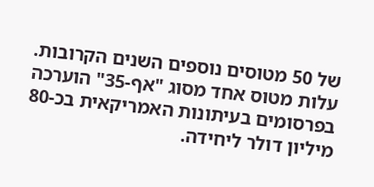של 50 מטוסים נוספים השנים הקרובות. עלות מטוס אחד מסוג "אף-35" הוערכה בפרסומים בעיתונות האמריקאית בכ-80 מיליון דולר ליחידה.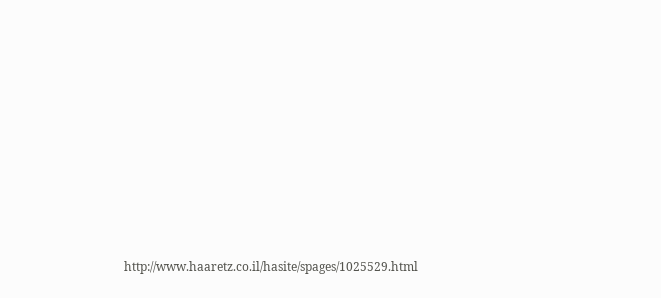http://www.haaretz.co.il/hasite/spages/1025529.html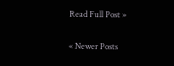Read Full Post »

« Newer Posts